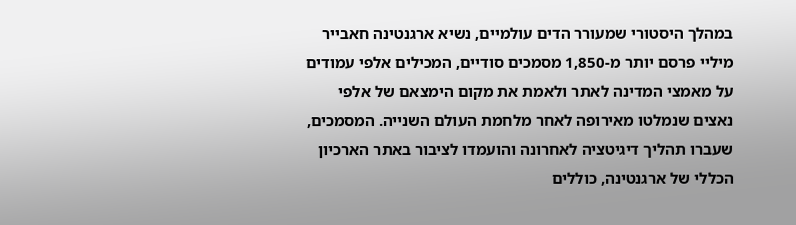במהלך היסטורי שמעורר הדים עולמיים, נשיא ארגנטינה חאבייר מיליי פרסם יותר מ-1,850 מסמכים סודיים, המכילים אלפי עמודים על מאמצי המדינה לאתר ולאמת את מקום הימצאם של אלפי נאצים שנמלטו מאירופה לאחר מלחמת העולם השנייה. המסמכים, שעברו תהליך דיגיטציה לאחרונה והועמדו לציבור באתר הארכיון הכללי של ארגנטינה, כוללים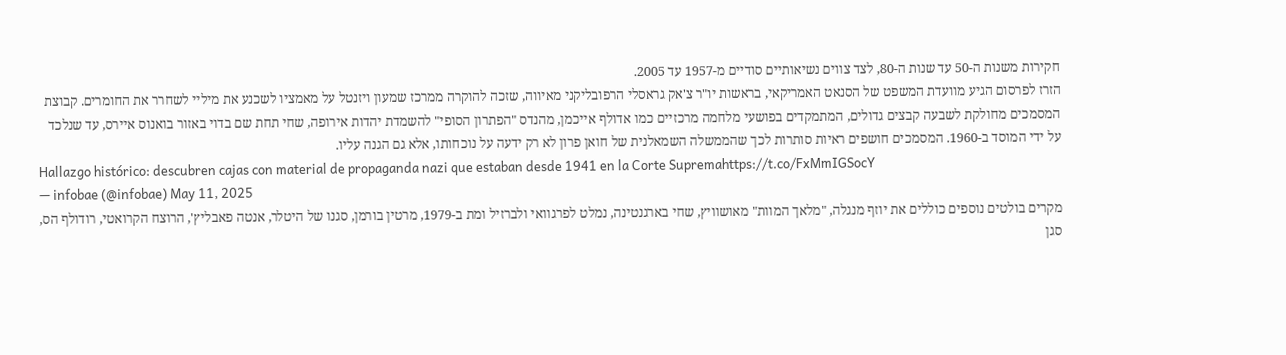חקירות משנות ה-50 עד שנות ה-80, לצד צווים נשיאותיים סודיים מ-1957 עד 2005.
הזרז לפרסום הגיע מוועדת המשפט של הסנאט האמריקאי, בראשות יו"ר צ'אק גראסלי הרפובליקני מאיווה, שזכה להוקרה ממרכז שמעון ויזנטל על מאמציו לשכנע את מיליי לשחרר את החומרים. קבוצת המסמכים מחולקת לשבעה קבצים גדולים, המתמקדים בפושעי מלחמה מרכזיים כמו אדולף אייכמן, מהנדס "הפתרון הסופי" להשמדת יהדות אירופה, שחי תחת שם בדוי באזור בואנוס איירס, עד שנלכד על ידי המוסד ב-1960. המסמכים חושפים ראיות סותרות לכך שהממשלה השמאלנית של חואן פרון לא רק ידעה על נוכחותו, אלא גם הגנה עליו.
Hallazgo histórico: descubren cajas con material de propaganda nazi que estaban desde 1941 en la Corte Supremahttps://t.co/FxMmIGSocY
— infobae (@infobae) May 11, 2025
מקרים בולטים נוספים כוללים את יוזף מנגלה, "מלאך המוות" מאושוויץ, שחי בארגנטינה, נמלט לפרגוואי ולברזיל ומת ב-1979, מרטין בורמן, סגנו של היטלר, אנטה פאבליץ', הרוצח הקרואטי, רודולף הס, סגן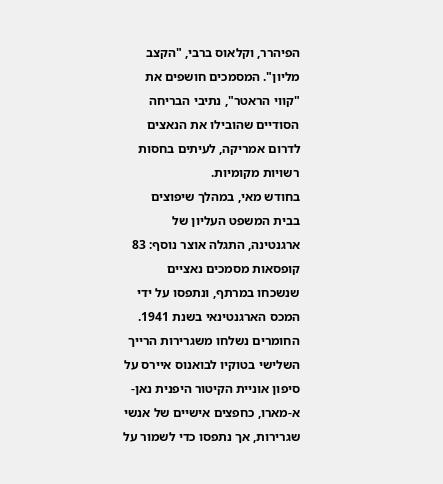הפיהרר, וקלאוס ברבי, "הקצב מליון". המסמכים חושפים את "קווי הראטר", נתיבי הבריחה הסודיים שהובילו את הנאצים לדרום אמריקה, לעיתים בחסות רשויות מקומיות.
בחודש מאי, במהלך שיפוצים בבית המשפט העליון של ארגנטינה, התגלה אוצר נוסף: 83 קופסאות מסמכים נאציים שנשכחו במרתף, ונתפסו על ידי המכס הארגנטינאי בשנת 1941. החומרים נשלחו משגרירות הרייך השלישי בטוקיו לבואנוס איירס על סיפון אוניית הקיטור היפנית נאן-א-מארו, כחפצים אישיים של אנשי שגרירות, אך נתפסו כדי לשמור על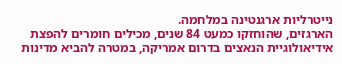נייטרליות ארגנטינה במלחמה.
הארגזים, שהוחזקו כמעט 84 שנים, מכילים חומרים להפצת אידיאולוגיית הנאצים בדרום אמריקה, במטרה להביא מדינות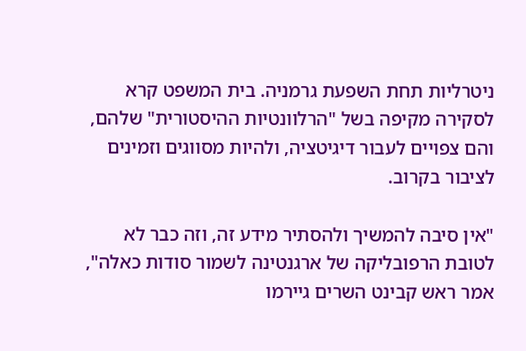ניטרליות תחת השפעת גרמניה. בית המשפט קרא לסקירה מקיפה בשל "הרלוונטיות ההיסטורית" שלהם, והם צפויים לעבור דיגיטציה, ולהיות מסווגים וזמינים לציבור בקרוב.

"אין סיבה להמשיך ולהסתיר מידע זה, וזה כבר לא לטובת הרפובליקה של ארגנטינה לשמור סודות כאלה", אמר ראש קבינט השרים גיירמו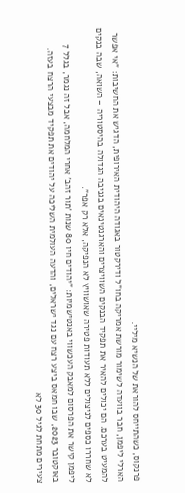פרנקוס, כשהתייחס להוראת של הנשיא מיליי.
הארלי ליפמן, חבר בוועדה לשימור מורשת אמריקה בחו"ל ודירקטור באגודה היהודית האירופית, הדגיש את החשיבות: "אי אפשר להמעיט בערכם. הם יכולים להאיר את תפקיד הבנקים השוויצרים והארגנטינאים בגניבה הגדולה בהיסטוריה – השואה, שבה בנקים לא שחררו כספים לניצולים ללא תעודות פטירה שאושוויץ לא הנפיקה, אלא רק אפר".
ליפמן קישר את הפרסום למאבק העכשווי באנטישמיות: "יהודים חיו 80 שנות 'תור זהב' אחרי המלחמה, אבל זה נגמר, בגלל 7 באוקטובר 2023, שבו חמאס ביצע רצח עם נגד ישראלים, והדעה העולמית השליכה על יהודים את תפקיד מבצעי הרצח בעזה. צעירים מתחת לגיל 30 לא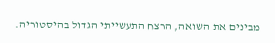מבינים את השואה, הרצח התעשייתי הגדול בהיסטוריה.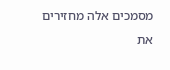מסמכים אלה מחזירים את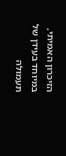הזיכרון האמיתי, במיוחד בעידן של תעמולה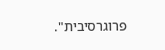פרוגרסיבית".